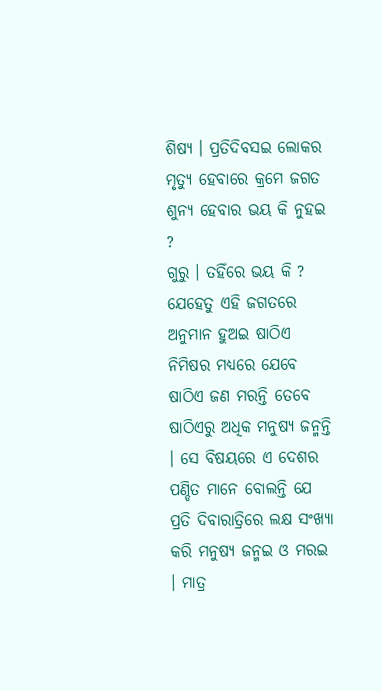ଶିଷ୍ୟ । ପ୍ରତିଦିବସଇ ଲୋକର ମୃତ୍ୟୁ ହେବାରେ କ୍ରମେ ଜଗତ ଶୁନ୍ୟ ହେବାର ଭୟ କି ନୁହଇ ?
ଗୁରୁ । ତହିଁରେ ଭୟ କି ? ଯେହେତୁ ଏହି ଜଗତରେ ଅନୁମାନ ହୁଅଇ ଷାଠିଏ ନିମିଷର ମଧ୍ୟରେ ଯେବେ ଷାଠିଏ ଜଣ ମରନ୍ତି ତେବେ ଷାଠିଏରୁ ଅଧିକ ମନୁଷ୍ୟ ଜନ୍ମନ୍ତି । ସେ ବିଷୟରେ ଏ ଦେଶର ପଣ୍ଡିତ ମାନେ ବୋଲନ୍ତି ଯେ ପ୍ରତି ଦିବାରାତ୍ରିରେ ଲକ୍ଷ ସଂଖ୍ୟା କରି ମନୁଷ୍ୟ ଜନ୍ମଇ ଓ ମରଇ । ମାତ୍ର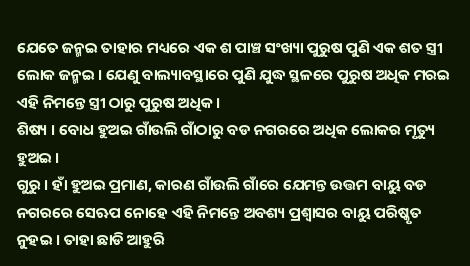ଯେତେ ଜନ୍ମଇ ତାହାର ମଧ୍ୟରେ ଏକ ଶ ପାଞ୍ଚ ସଂଖ୍ୟା ପୁରୁଷ ପୁଣି ଏକ ଶତ ସ୍ତ୍ରୀ ଲୋକ ଜନ୍ମଇ । ଯେଣୁ ବାଲ୍ୟାବସ୍ଥାରେ ପୁଣି ଯୁଦ୍ଧ ସ୍ଥଳରେ ପୁରୁଷ ଅଧିକ ମରଇ ଏହି ନିମନ୍ତେ ସ୍ତ୍ରୀ ଠାରୁ ପୁରୁଷ ଅଧିକ ।
ଶିଷ୍ୟ । ବୋଧ ହୁଅଇ ଗାଁଉଲି ଗାଁଠାରୁ ବଡ ନଗରରେ ଅଧିକ ଲୋକର ମୃତ୍ୟୁ ହୁଅଇ ।
ଗୁରୁ । ହାଁ ହୁଅଇ ପ୍ରମାଣ, କାରଣ ଗାଁଉଲି ଗାଁରେ ଯେମନ୍ତ ଉତ୍ତମ ବାୟୁ ବଡ ନଗରରେ ସେଋପ ନୋହେ ଏହି ନିମନ୍ତେ ଅବଶ୍ୟ ପ୍ରଶ୍ୱାସର ବାୟୁ ପରିଷ୍କୃତ ନୁହଇ । ତାହା ଛାଡି ଆହୁରି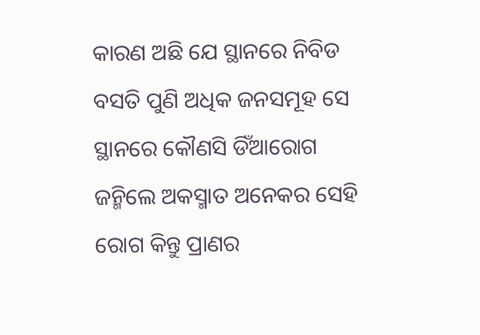କାରଣ ଅଛି ଯେ ସ୍ଥାନରେ ନିବିଡ ବସତି ପୁଣି ଅଧିକ ଜନସମୂହ ସେ ସ୍ଥାନରେ କୌଣସି ଡିଁଆରୋଗ ଜନ୍ମିଲେ ଅକସ୍ମାତ ଅନେକର ସେହି ରୋଗ କିନ୍ତୁ ପ୍ରାଣର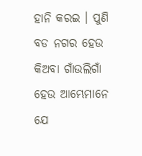ହାନି କରଇ । ପୁଣି ବଡ ନଗର ହେଉ କିଅବା ଗାଁଉଲିଗାଁ ହେଉ ଆମ୍ଭେମାନେ ଯେ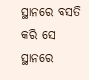ସ୍ଥାନରେ ବସତି କରି ସେ ସ୍ଥାନରେ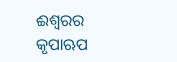ଈଶ୍ୱରର କୃପାଋପ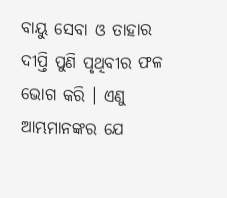ବାୟୁ ସେବା ଓ ତାହାର ଦୀପ୍ତି ପୁଣି ପୃଥିବୀର ଫଳ ଭୋଗ କରି । ଏଣୁ ଆମ୍ଭମାନଙ୍କର ଯେ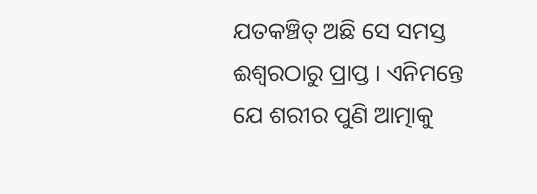ଯତକଞ୍ଚିତ୍ ଅଛି ସେ ସମସ୍ତ ଈଶ୍ୱରଠାରୁ ପ୍ରାପ୍ତ । ଏନିମନ୍ତେ ଯେ ଶରୀର ପୁଣି ଆତ୍ମାକୁ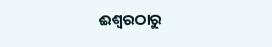ଈଶ୍ୱରଠାରୁ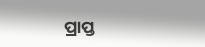ପ୍ରାପ୍ତ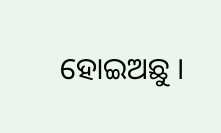ହୋଇଅଛୁ ।